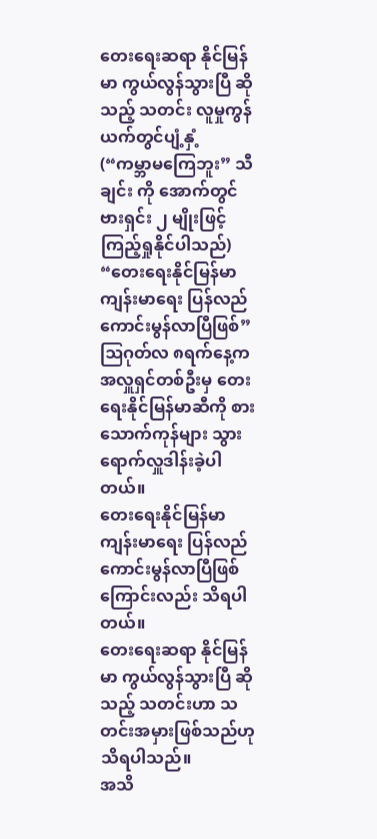တေးရေးဆရာ နိုင်မြန်မာ ကွယ်လွန်သွားပြီ ဆိုသည့် သတင်း လူမှုကွန်ယက်တွင်ပျံ့နှံ့
(“ကမ္ဘာမကြေဘူး” သီချင်း ကို အောက်တွင် ဗားရှင်း ၂ မျိုးဖြင့် ကြည့်ရှုနိုင်ပါသည်)
“တေးရေးနိုင်မြန်မာ ကျန်းမာရေး ပြန်လည်ကောင်းမွန်လာပြီဖြစ်”
ဩဂုတ်လ ၈ရက်နေ့က အလှူရှင်တစ်ဦးမှ တေးရေးနိုင်မြန်မာဆီကို စားသောက်ကုန်များ သွားရောက်လှူဒါန်းခဲ့ပါတယ်။
တေးရေးနိုင်မြန်မာ ကျန်းမာရေး ပြန်လည်ကောင်းမွန်လာပြီဖြစ်ကြောင်းလည်း သိရပါတယ်။
တေးရေးဆရာ နိုင်မြန်မာ ကွယ်လွန်သွားပြီ ဆိုသည့် သတင်းဟာ သတင်းအမှားဖြစ်သည်ဟု သိရပါသည်။
အသိ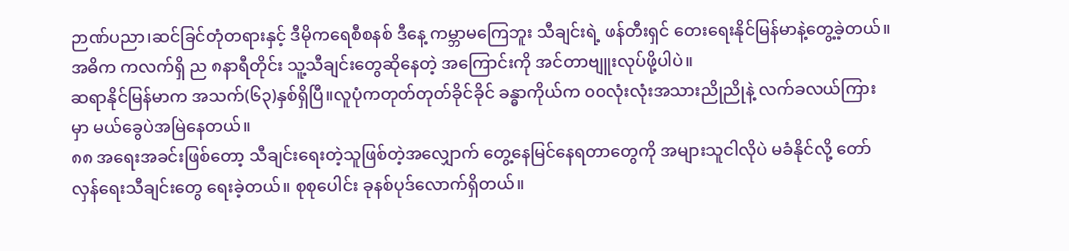ဉာဏ်ပညာ၊ဆင်ခြင်တုံတရားနှင့် ဒီမိုကရေစီစနစ် ဒီနေ့ ကမ္ဘာမကြေဘူး သီချင်းရဲ့ ဖန်တီးရှင် တေးရေးနိုင်မြန်မာနဲ့တွေ့ခဲ့တယ်။
အဓိက ကလက်ရှိ ည ၈နာရီတိုင်း သူ့သီချင်းတွေဆိုနေတဲ့ အကြောင်းကို အင်တာဗျူးလုပ်ဖို့ပါပဲ။
ဆရာနိုင်မြန်မာက အသက်(၆၃)နှစ်ရှိပြီ။လူပုံကတုတ်တုတ်ခိုင်ခိုင် ခန္ဓာကိုယ်က ၀၀လုံးလုံးအသားညိုညိုနဲ့ လက်ခလယ်ကြားမှာ မယ်ခွေပဲအမြဲနေတယ်။
၈၈ အရေးအခင်းဖြစ်တော့ သီချင်းရေးတဲ့သူဖြစ်တဲ့အလျှောက် တွေ့နေမြင်နေရတာတွေကို အများသူငါလိုပဲ မခံနိုင်လို့ တော်လှန်ရေးသီချင်းတွေ ရေးခဲ့တယ်။ စုစုပေါင်း ခုနစ်ပုဒ်လောက်ရှိတယ်။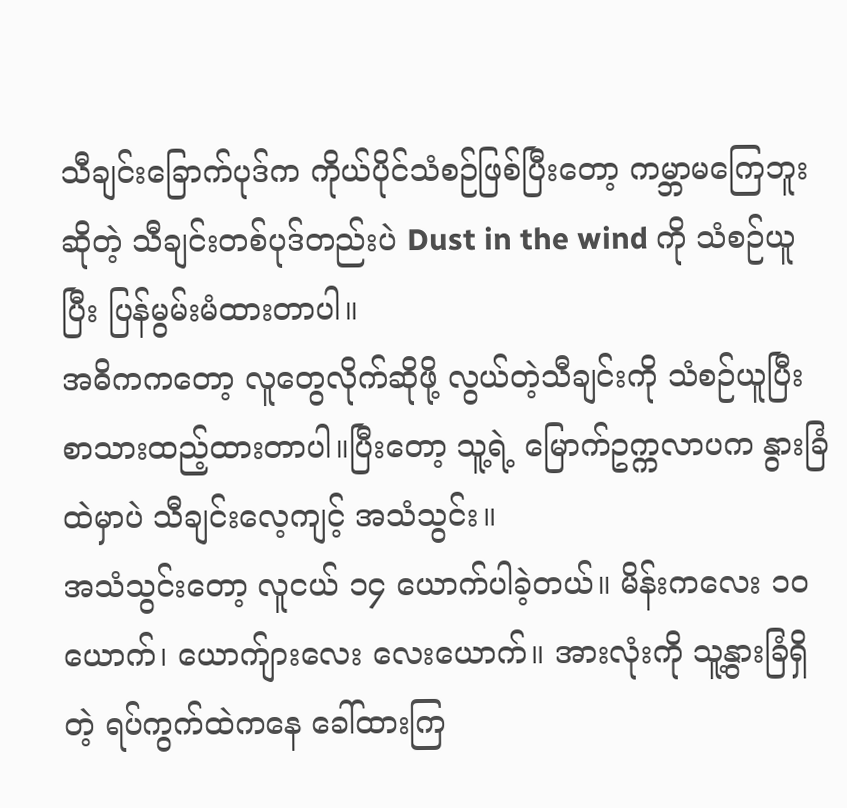သီချင်းခြောက်ပုဒ်က ကိုယ်ပိုင်သံစဉ်ဖြစ်ပြီးတော့ ကမ္ဘာမကြေဘူးဆိုတဲ့ သီချင်းတစ်ပုဒ်တည်းပဲ Dust in the wind ကို သံစဉ်ယူပြီး ပြန်မွမ်းမံထားတာပါ။
အဓိကကတော့ လူတွေလိုက်ဆိုဖို့ လွယ်တဲ့သီချင်းကို သံစဉ်ယူပြီးစာသားထည့်ထားတာပါ။ပြီးတော့ သူ့ရဲ့ မြောက်ဥက္ကလာပက နွားခြံထဲမှာပဲ သီချင်းလေ့ကျင့် အသံသွင်း။
အသံသွင်းတော့ လူငယ် ၁၄ ယောက်ပါခဲ့တယ်။ မိန်းကလေး ၁ဝ ယောက်၊ ယောက်ျားလေး လေးယောက်။ အားလုံးကို သူ့နွားခြံရှိတဲ့ ရပ်ကွက်ထဲကနေ ခေါ်ထားကြ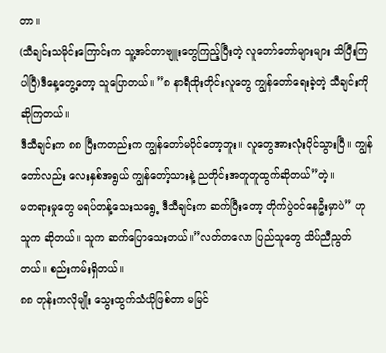တာ။
(သီချင်းသမိုင်းကြောင်းက သူ့အင်တာဗျူးတွေကြည့်ပြီးတဲ့ လူတော်တော်များများ သိပြီးကြပါပြီ)ဒီနေ့တွေ့တော့ သူပြောတယ်။ ”၈ နာရီထိုးတိုင်းလူတွေ ကျွန်တော်ရေးခဲ့တဲ့ သီချင်းကိုဆိုကြတယ်။
ဒီသီချင်းက ၈၈ ပြီးကတည်းက ကျွန်တော်မပိုင်တော့ဘူး။ လူတွေအားလုံးပိုင်သွားပြီ။ ကျွန်တော်လည်း လေးနှစ်အရွယ် ကျွန်တော့်သားနဲ့ ညတိုင်းအတူတူထွက်ဆိုတယ်”တဲ့။
မတရားမှုတွေ မရပ်တန့်သေးသရွေ့ ဒီသီချင်းက ဆက်ပြီးတော့ တိုက်ပွဲဝင်နေဦးမှာပဲ” ဟု သူက ဆိုတယ်။ သူက ဆက်ပြောသေးတယ်။”လတ်တလော ပြည်သူတွေ သိပ်ညီညွတ်တယ်။ စည်းကမ်းရှိတယ်။
၈၈ တုန်းကလိုမျိုး သွေးထွက်သံယိုဖြစ်တာ မမြင်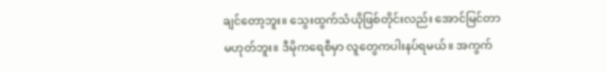ချင်တော့ဘူး။ သွေးထွက်သံယိုဖြစ်တိုင်းလည်း အောင်မြင်တာမဟုတ်ဘူး။ ဒီမိုကရေစီမှာ လူတွေကပါးနပ်ရမယ်။ အကွက်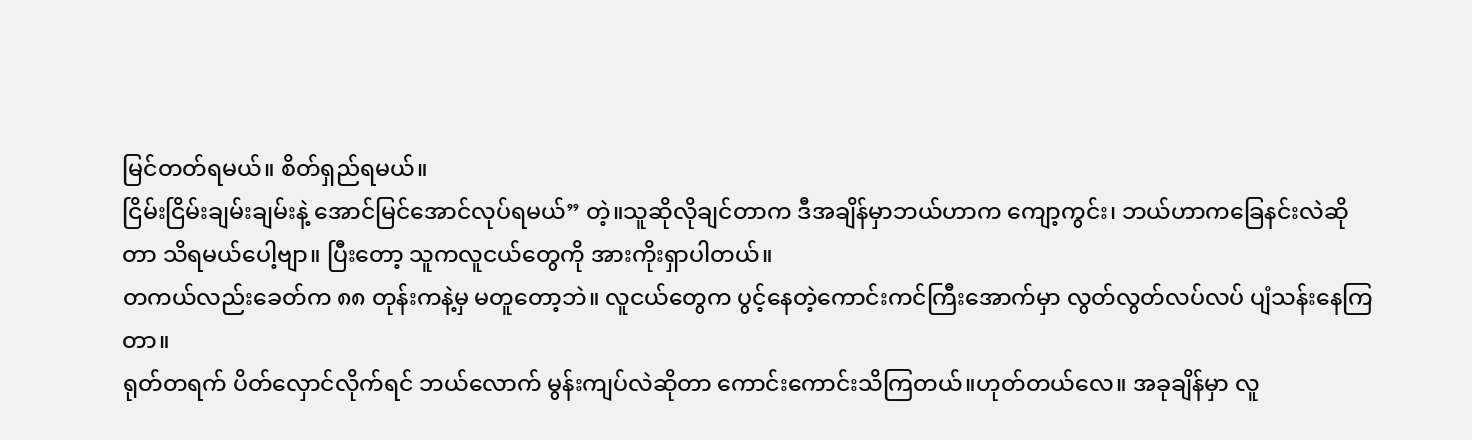မြင်တတ်ရမယ်။ စိတ်ရှည်ရမယ်။
ငြိမ်းငြိမ်းချမ်းချမ်းနဲ့ အောင်မြင်အောင်လုပ်ရမယ်” တဲ့။သူဆိုလိုချင်တာက ဒီအချိန်မှာဘယ်ဟာက ကျော့ကွင်း၊ ဘယ်ဟာကခြေနင်းလဲဆိုတာ သိရမယ်ပေါ့ဗျာ။ ပြီးတော့ သူကလူငယ်တွေကို အားကိုးရှာပါတယ်။
တကယ်လည်းခေတ်က ၈၈ တုန်းကနဲ့မှ မတူတော့ဘဲ။ လူငယ်တွေက ပွင့်နေတဲ့ကောင်းကင်ကြီးအောက်မှာ လွတ်လွတ်လပ်လပ် ပျံသန်းနေကြတာ။
ရုတ်တရက် ပိတ်လှောင်လိုက်ရင် ဘယ်လောက် မွန်းကျပ်လဲဆိုတာ ကောင်းကောင်းသိကြတယ်။ဟုတ်တယ်လေ။ အခုချိန်မှာ လူ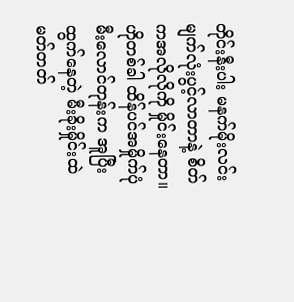တိုင်းနီးပါး မနက်မိုးလင်း မျက်လုံးပွင့်လာတာနဲ့ စိတ်ကအလိုလိုကို မှိုင်းနေတာ။
ဟိုတစ်ခါ ထိန်ပင်အမှိုက်ပုံ မီးလောင်တုန်းက အူပြီးထွက်နေတဲ့ မီးခိုးမှိုင်းထဲ မတ်တတ်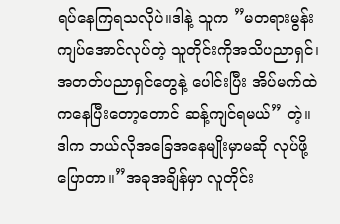ရပ်နေကြရသလိုပဲ။ဒါနဲ့ သူက ”မတရားမွန်းကျပ်အောင်လုပ်တဲ့ သူတိုင်းကိုအသိပညာရှင်၊ အတတ်ပညာရှင်တွေနဲ့ ပေါင်းပြီး အိပ်မက်ထဲကနေပြီးတော့တောင် ဆန့်ကျင်ရမယ်” တဲ့။
ဒါက ဘယ်လိုအခြေအနေမျိုးမှာမဆို လုပ်ဖို့ပြောတာ။”အခုအချိန်မှာ လူတိုင်း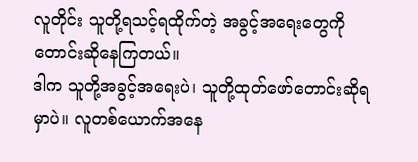လူတိုင်း သူတို့ရသင့်ရထိုက်တဲ့ အခွင့်အရေးတွေကို တောင်းဆိုနေကြတယ်။
ဒါက သူတို့အခွင့်အရေးပဲ၊ သူတို့ထုတ်ဖော်တောင်းဆိုရမှာပဲ။ လူတစ်ယောက်အနေ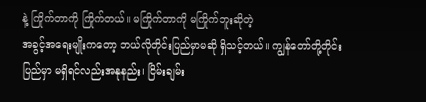နဲ့ ကြိုက်တာကို ကြိုက်တယ်။ မကြိုက်တာကို မကြိုက်ဘူးဆိုတဲ့
အခွင့်အရေးမျိုးကတော့ ဘယ်လိုတိုင်းပြည်မှာမဆို ရှိသင့်တယ်။ ကျွန်တော်တို့တိုင်းပြည်မှာ မရှိရင်လည်းအနုနည်း၊ ငြိမ်းချမ်း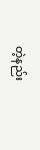တဲ့နည်း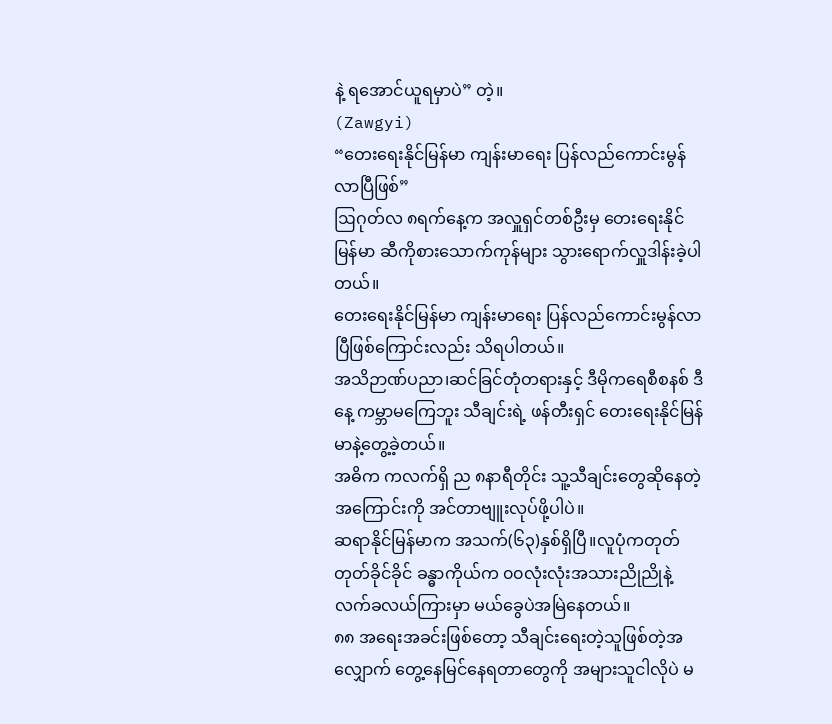နဲ့ ရအောင်ယူရမှာပဲ” တဲ့။
(Zawgyi)
“တေးရေးနိုင်မြန်မာ ကျန်းမာရေး ပြန်လည်ကောင်းမွန်လာပြီဖြစ်”
ဩဂုတ်လ ၈ရက်နေ့က အလှူရှင်တစ်ဦးမှ တေးရေးနိုင်မြန်မာ ဆီကိုစားသောက်ကုန်များ သွားရောက်လှူဒါန်းခဲ့ပါတယ်။
တေးရေးနိုင်မြန်မာ ကျန်းမာရေး ပြန်လည်ကောင်းမွန်လာပြီဖြစ်ကြောင်းလည်း သိရပါတယ်။
အသိဉာဏ်ပညာ၊ဆင်ခြင်တုံတရားနှင့် ဒီမိုကရေစီစနစ် ဒီနေ့ ကမ္ဘာမကြေဘူး သီချင်းရဲ့ ဖန်တီးရှင် တေးရေးနိုင်မြန်မာနဲ့တွေ့ခဲ့တယ်။
အဓိက ကလက်ရှိ ည ၈နာရီတိုင်း သူ့သီချင်းတွေဆိုနေတဲ့ အကြောင်းကို အင်တာဗျူးလုပ်ဖို့ပါပဲ။
ဆရာနိုင်မြန်မာက အသက်(၆၃)နှစ်ရှိပြီ။လူပုံကတုတ်တုတ်ခိုင်ခိုင် ခန္ဓာကိုယ်က ၀၀လုံးလုံးအသားညိုညိုနဲ့ လက်ခလယ်ကြားမှာ မယ်ခွေပဲအမြဲနေတယ်။
၈၈ အရေးအခင်းဖြစ်တော့ သီချင်းရေးတဲ့သူဖြစ်တဲ့အလျှောက် တွေ့နေမြင်နေရတာတွေကို အများသူငါလိုပဲ မ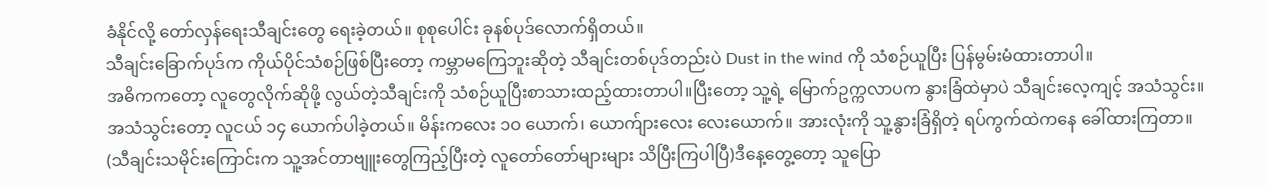ခံနိုင်လို့ တော်လှန်ရေးသီချင်းတွေ ရေးခဲ့တယ်။ စုစုပေါင်း ခုနစ်ပုဒ်လောက်ရှိတယ်။
သီချင်းခြောက်ပုဒ်က ကိုယ်ပိုင်သံစဉ်ဖြစ်ပြီးတော့ ကမ္ဘာမကြေဘူးဆိုတဲ့ သီချင်းတစ်ပုဒ်တည်းပဲ Dust in the wind ကို သံစဉ်ယူပြီး ပြန်မွမ်းမံထားတာပါ။
အဓိကကတော့ လူတွေလိုက်ဆိုဖို့ လွယ်တဲ့သီချင်းကို သံစဉ်ယူပြီးစာသားထည့်ထားတာပါ။ပြီးတော့ သူ့ရဲ့ မြောက်ဥက္ကလာပက နွားခြံထဲမှာပဲ သီချင်းလေ့ကျင့် အသံသွင်း။
အသံသွင်းတော့ လူငယ် ၁၄ ယောက်ပါခဲ့တယ်။ မိန်းကလေး ၁ဝ ယောက်၊ ယောက်ျားလေး လေးယောက်။ အားလုံးကို သူ့နွားခြံရှိတဲ့ ရပ်ကွက်ထဲကနေ ခေါ်ထားကြတာ။
(သီချင်းသမိုင်းကြောင်းက သူ့အင်တာဗျူးတွေကြည့်ပြီးတဲ့ လူတော်တော်များများ သိပြီးကြပါပြီ)ဒီနေ့တွေ့တော့ သူပြော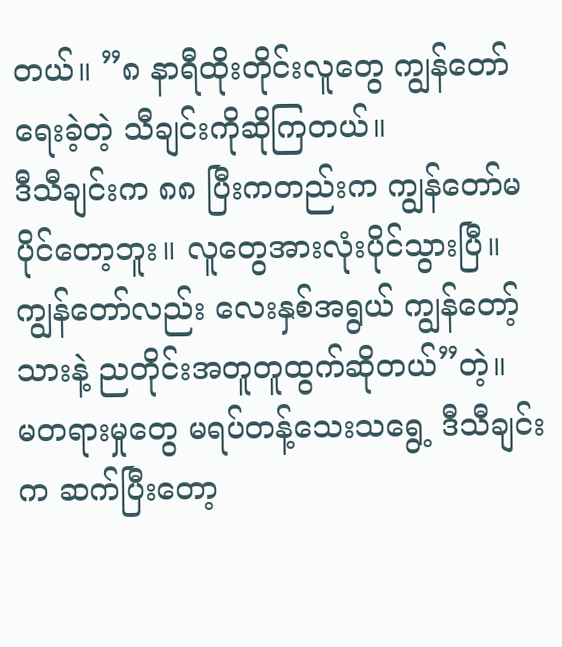တယ်။ ”၈ နာရီထိုးတိုင်းလူတွေ ကျွန်တော်ရေးခဲ့တဲ့ သီချင်းကိုဆိုကြတယ်။
ဒီသီချင်းက ၈၈ ပြီးကတည်းက ကျွန်တော်မပိုင်တော့ဘူး။ လူတွေအားလုံးပိုင်သွားပြီ။ ကျွန်တော်လည်း လေးနှစ်အရွယ် ကျွန်တော့်သားနဲ့ ညတိုင်းအတူတူထွက်ဆိုတယ်”တဲ့။
မတရားမှုတွေ မရပ်တန့်သေးသရွေ့ ဒီသီချင်းက ဆက်ပြီးတော့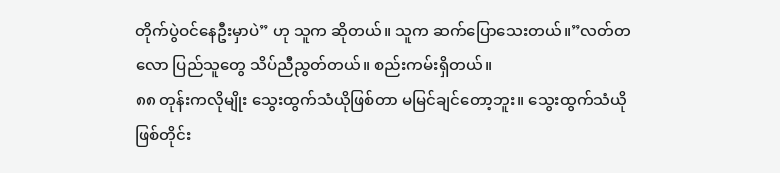တိုက်ပွဲဝင်နေဦးမှာပဲ” ဟု သူက ဆိုတယ်။ သူက ဆက်ပြောသေးတယ်။”လတ်တလော ပြည်သူတွေ သိပ်ညီညွတ်တယ်။ စည်းကမ်းရှိတယ်။
၈၈ တုန်းကလိုမျိုး သွေးထွက်သံယိုဖြစ်တာ မမြင်ချင်တော့ဘူး။ သွေးထွက်သံယိုဖြစ်တိုင်း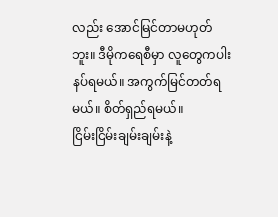လည်း အောင်မြင်တာမဟုတ်ဘူး။ ဒီမိုကရေစီမှာ လူတွေကပါးနပ်ရမယ်။ အကွက်မြင်တတ်ရမယ်။ စိတ်ရှည်ရမယ်။
ငြိမ်းငြိမ်းချမ်းချမ်းနဲ့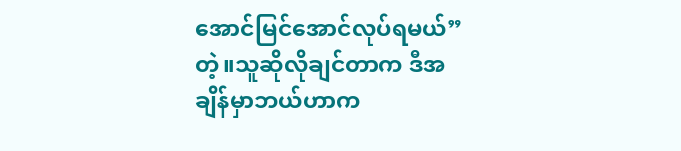အောင်မြင်အောင်လုပ်ရမယ်” တဲ့။သူဆိုလိုချင်တာက ဒီအချိန်မှာဘယ်ဟာက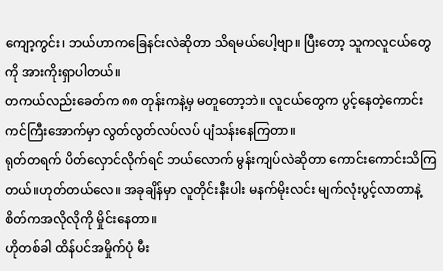ကျော့ကွင်း၊ ဘယ်ဟာကခြေနင်းလဲဆိုတာ သိရမယ်ပေါ့ဗျာ။ ပြီးတော့ သူကလူငယ်တွေကို အားကိုးရှာပါတယ်။
တကယ်လည်းခေတ်က ၈၈ တုန်းကနဲ့မှ မတူတော့ဘဲ။ လူငယ်တွေက ပွင့်နေတဲ့ကောင်းကင်ကြီးအောက်မှာ လွတ်လွတ်လပ်လပ် ပျံသန်းနေကြတာ။
ရုတ်တရက် ပိတ်လှောင်လိုက်ရင် ဘယ်လောက် မွန်းကျပ်လဲဆိုတာ ကောင်းကောင်းသိကြတယ်။ဟုတ်တယ်လေ။ အခုချိန်မှာ လူတိုင်းနီးပါး မနက်မိုးလင်း မျက်လုံးပွင့်လာတာနဲ့ စိတ်ကအလိုလိုကို မှိုင်းနေတာ။
ဟိုတစ်ခါ ထိန်ပင်အမှိုက်ပုံ မီး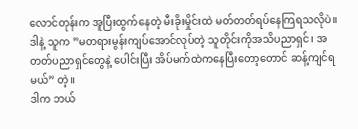လောင်တုန်းက အူပြီးထွက်နေတဲ့ မီးခိုးမှိုင်းထဲ မတ်တတ်ရပ်နေကြရသလိုပဲ။ဒါနဲ့ သူက ”မတရားမွန်းကျပ်အောင်လုပ်တဲ့ သူတိုင်းကိုအသိပညာရှင်၊ အတတ်ပညာရှင်တွေနဲ့ ပေါင်းပြီး အိပ်မက်ထဲကနေပြီးတော့တောင် ဆန့်ကျင်ရမယ်” တဲ့။
ဒါက ဘယ်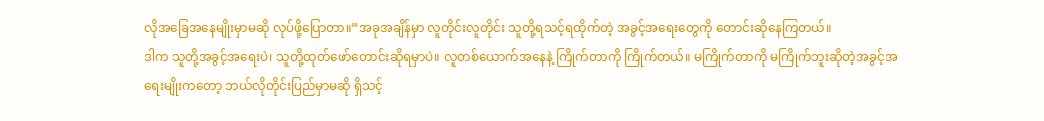လိုအခြေအနေမျိုးမှာမဆို လုပ်ဖို့ပြောတာ။”အခုအချိန်မှာ လူတိုင်းလူတိုင်း သူတို့ရသင့်ရထိုက်တဲ့ အခွင့်အရေးတွေကို တောင်းဆိုနေကြတယ်။
ဒါက သူတို့အခွင့်အရေးပဲ၊ သူတို့ထုတ်ဖော်တောင်းဆိုရမှာပဲ။ လူတစ်ယောက်အနေနဲ့ ကြိုက်တာကို ကြိုက်တယ်။ မကြိုက်တာကို မကြိုက်ဘူးဆိုတဲ့အခွင့်အရေးမျိုးကတော့ ဘယ်လိုတိုင်းပြည်မှာမဆို ရှိသင့်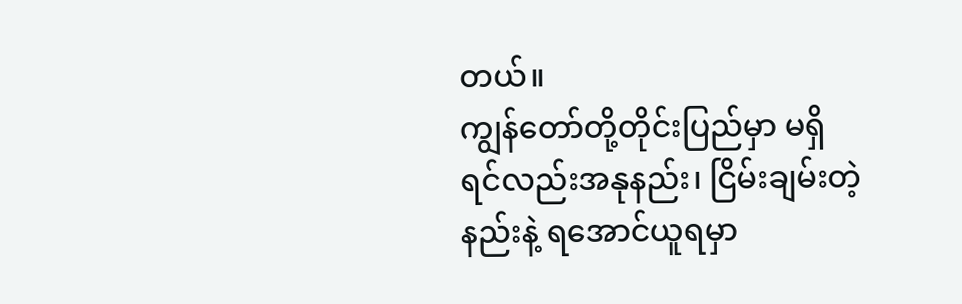တယ်။
ကျွန်တော်တို့တိုင်းပြည်မှာ မရှိရင်လည်းအနုနည်း၊ ငြိမ်းချမ်းတဲ့နည်းနဲ့ ရအောင်ယူရမှာ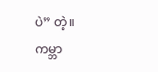ပဲ” တဲ့။
ကမ္ဘာ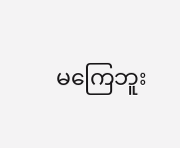မကြေဘူး